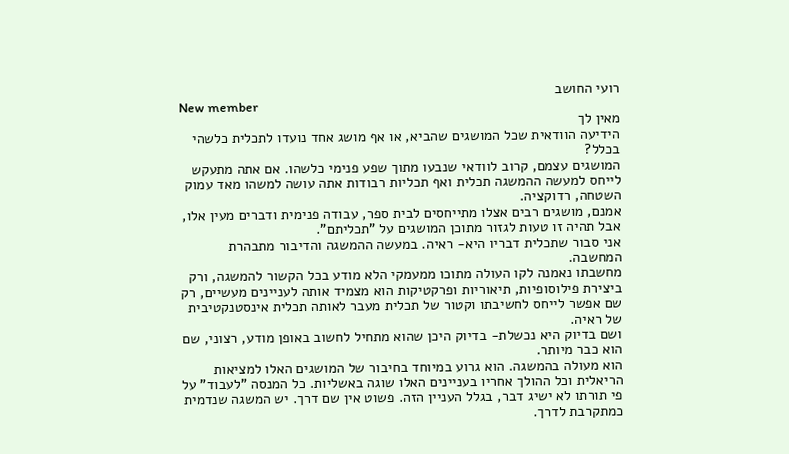רועי החושב
New member
מאין לך
הידיעה הוודאית שכל המושגים שהביא, או אף מושג אחד נועדו לתכלית כלשהי בכלל?
המושגים עצמם, קרוב לוודאי שנבעו מתוך שפע פנימי כלשהו. אם אתה מתעקש לייחס למעשה ההמשגה תכלית ואף תכליות רבודות אתה עושה למשהו מאד עמוק השטחה, רדוקציה.
אמנם, מושגים רבים אצלו מתייחסים לבית ספר, עבודה פנימית ודברים מעין אלו, אבל תהיה זו טעות לגזור מתוכן המושגים על "תכליתם".
אני סבור שתכלית דבריו היא- ראיה. במעשה ההמשגה והדיבור מתבהרת המחשבה.
מחשבתו נאמנה לקו העולה מתוכו ממעמקי הלא מודע בכל הקשור להמשגה, ורק ביצירת פילוסופיות, תיאוריות ופרקטיקות הוא מצמיד אותה לעניינים מעשיים, רק שם אפשר לייחס לחשיבתו וקטור של תכלית מעבר לאותה תכלית אינסטנקטיבית של ראיה.
ושם בדיוק היא נכשלת- בדיוק היכן שהוא מתחיל לחשוב באופן מודע, רצוני, שם הוא כבר מיותר.
הוא מעולה בהמשגה. הוא גרוע במיוחד בחיבור של המושגים האלו למציאות הריאלית וכל ההולך אחריו בעניינים האלו שוגה באשליות. כל המנסה "לעבוד" על פי תורתו לא ישיג דבר, בגלל העניין הזה. פשוט אין שם דרך. יש המשגה שנדמית כמתקרבת לדרך.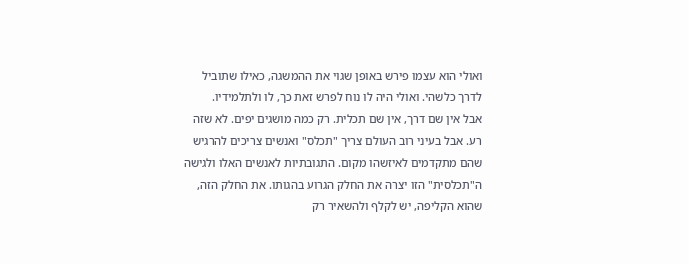ואולי הוא עצמו פירש באופן שגוי את ההמשגה, כאילו שתוביל לדרך כלשהי. ואולי היה לו נוח לפרש זאת כך, לו ולתלמידיו.
אבל אין שם דרך, אין שם תכלית. רק כמה מושגים יפים. לא שזה רע. אבל בעיני רוב העולם צריך "תכלס" ואנשים צריכים להרגיש שהם מתקדמים לאיזשהו מקום. התגובתיות לאנשים האלו ולגישה ה"תכלסית" הזו יצרה את החלק הגרוע בהגותו. את החלק הזה, שהוא הקליפה, יש לקלף ולהשאיר רק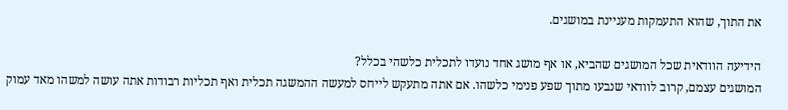את התוך, שהוא התעמקות מעניינת במושגים.

הידיעה הוודאית שכל המושגים שהביא, או אף מושג אחד נועדו לתכלית כלשהי בכלל?
המושגים עצמם, קרוב לוודאי שנבעו מתוך שפע פנימי כלשהו. אם אתה מתעקש לייחס למעשה ההמשגה תכלית ואף תכליות רבודות אתה עושה למשהו מאד עמוק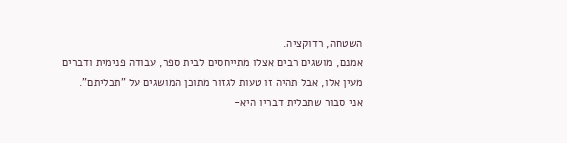השטחה, רדוקציה.
אמנם, מושגים רבים אצלו מתייחסים לבית ספר, עבודה פנימית ודברים מעין אלו, אבל תהיה זו טעות לגזור מתוכן המושגים על "תכליתם".
אני סבור שתכלית דבריו היא-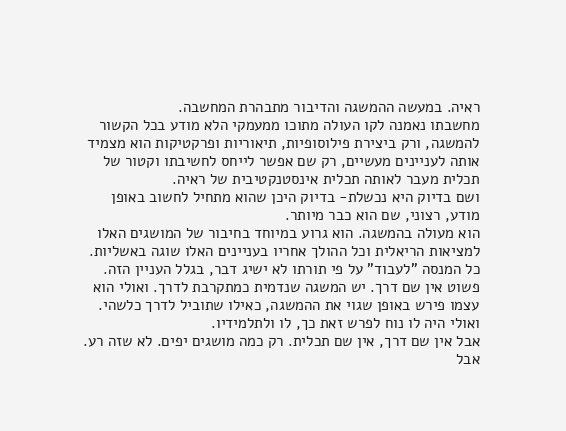ראיה. במעשה ההמשגה והדיבור מתבהרת המחשבה.
מחשבתו נאמנה לקו העולה מתוכו ממעמקי הלא מודע בכל הקשור להמשגה, ורק ביצירת פילוסופיות, תיאוריות ופרקטיקות הוא מצמיד אותה לעניינים מעשיים, רק שם אפשר לייחס לחשיבתו וקטור של תכלית מעבר לאותה תכלית אינסטנקטיבית של ראיה.
ושם בדיוק היא נכשלת- בדיוק היכן שהוא מתחיל לחשוב באופן מודע, רצוני, שם הוא כבר מיותר.
הוא מעולה בהמשגה. הוא גרוע במיוחד בחיבור של המושגים האלו למציאות הריאלית וכל ההולך אחריו בעניינים האלו שוגה באשליות. כל המנסה "לעבוד" על פי תורתו לא ישיג דבר, בגלל העניין הזה. פשוט אין שם דרך. יש המשגה שנדמית כמתקרבת לדרך. ואולי הוא עצמו פירש באופן שגוי את ההמשגה, כאילו שתוביל לדרך כלשהי. ואולי היה לו נוח לפרש זאת כך, לו ולתלמידיו.
אבל אין שם דרך, אין שם תכלית. רק כמה מושגים יפים. לא שזה רע. אבל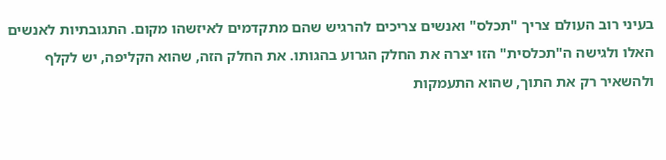בעיני רוב העולם צריך "תכלס" ואנשים צריכים להרגיש שהם מתקדמים לאיזשהו מקום. התגובתיות לאנשים האלו ולגישה ה"תכלסית" הזו יצרה את החלק הגרוע בהגותו. את החלק הזה, שהוא הקליפה, יש לקלף ולהשאיר רק את התוך, שהוא התעמקות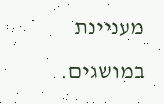מעניינת במושגים.